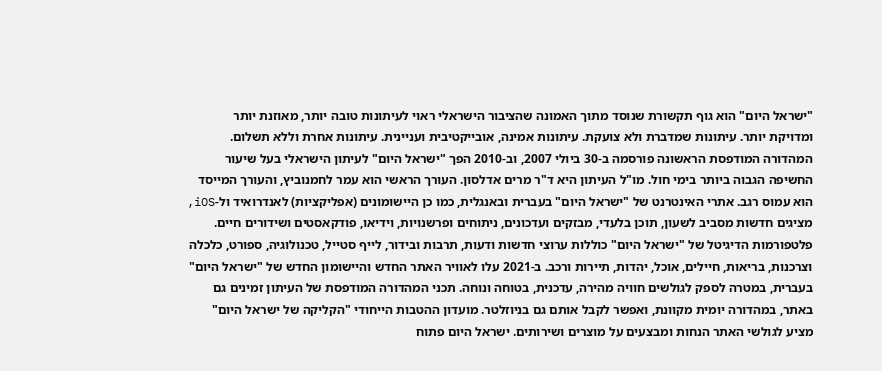"ישראל היום" הוא גוף תקשורת שנוסד מתוך האמונה שהציבור הישראלי ראוי לעיתונות טובה יותר, מאוזנת יותר ומדויקת יותר. עיתונות שמדברת ולא צועקת. עיתונות אמינה, אובייקטיבית ועניינית. עיתונות אחרת וללא תשלום. המהדורה המודפסת הראשונה פורסמה ב-30 ביולי 2007, וב-2010 הפך "ישראל היום" לעיתון הישראלי בעל שיעור החשיפה הגבוה ביותר בימי חול. מו"ל העיתון היא ד"ר מרים אדלסון. העורך הראשי הוא עמר לחמנוביץ, והעורך המייסד הוא עמוס רגב. אתרי האינטרנט של "ישראל היום" בעברית ובאנגלית, כמו כן היישומונים (אפליקציות) לאנדרואיד ול-iOS, מציגים חדשות מסביב לשעון, תוכן בלעדי, מבזקים ועדכונים, ניתוחים ופרשנויות, וידיאו, פודקאסטים ושידורים חיים. פלטפורמות הדיגיטל של "ישראל היום" כוללות ערוצי חדשות ודעות, תרבות ובידור, לייף סטייל, טכנולוגיה, ספורט, כלכלה וצרכנות, בריאות, חיילים, אוכל, יהדות, תיירות ורכב. ב-2021 עלו לאוויר האתר החדש והיישומון החדש של "ישראל היום" בעברית, במטרה לספק לגולשים חוויה מהירה, עדכנית, בטוחה ונוחה. תכני המהדורה המודפסת של העיתון זמינים גם באתר, במהדורה יומית מקוונת, ואפשר לקבל אותם גם בניוזלטר. מועדון ההטבות הייחודי "הקליקה של ישראל היום" מציע לגולשי האתר הנחות ומבצעים על מוצרים ושירותים. ישראל היום פתוח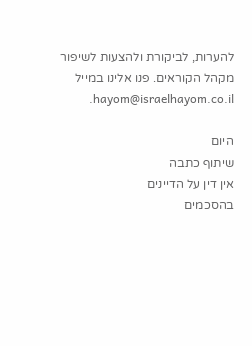להערות, לביקורת ולהצעות לשיפור מקהל הקוראים. פנו אלינו במייל hayom@israelhayom.co.il.

היום
שיתוף כתבה
אין דין על הדיינים
בהסכמים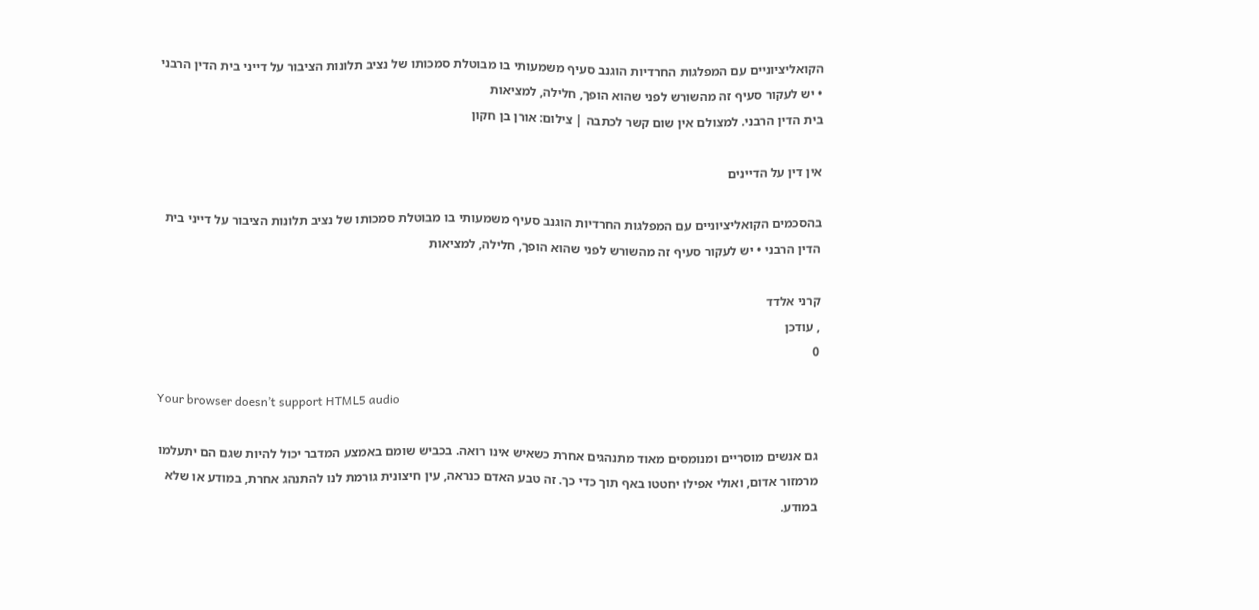הקואליציוניים עם המפלגות החרדיות הוגנב סעיף משמעותי בו מבוטלת סמכותו של נציב תלונות הציבור על דייני בית הדין הרבני • יש לעקור סעיף זה מהשורש לפני שהוא הופך, חלילה, למציאות
בית הדין הרבני. למצולם אין שום קשר לכתבה | צילום: אורן בן חקון

אין דין על הדיינים

בהסכמים הקואליציוניים עם המפלגות החרדיות הוגנב סעיף משמעותי בו מבוטלת סמכותו של נציב תלונות הציבור על דייני בית הדין הרבני • יש לעקור סעיף זה מהשורש לפני שהוא הופך, חלילה, למציאות

קרני אלדד
, עודכן
0

Your browser doesn’t support HTML5 audio

גם אנשים מוסריים ומנומסים מאוד מתנהגים אחרת כשאיש אינו רואה. בכביש שומם באמצע המדבר יכול להיות שגם הם יתעלמו מרמזור אדום, ואולי אפילו יחטטו באף תוך כדי כך. זה טבע האדם כנראה, עין חיצונית גורמת לנו להתנהג אחרת, במודע או שלא במודע.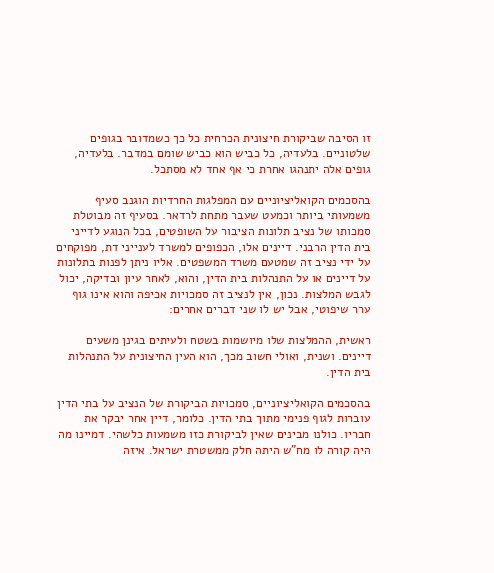זו הסיבה שביקורת חיצונית הכרחית כל כך כשמדובר בגופים שלטוניים. בלעדיה, כל כביש הוא כביש שומם במדבר. בלעדיה, גופים אלה יתנהגו אחרת כי אף אחד לא מסתכל.

בהסכמים הקואליציוניים עם המפלגות החרדיות הוגנב סעיף משמעותי ביותר וכמעט שעבר מתחת לרדאר. בסעיף זה מבוטלת סמכותו של נציב תלונות הציבור על השופטים, בכל הנוגע לדייני בית הדין הרבני. דיינים אלו, הכפופים למשרד לענייני דת, מפוקחים על ידי נציב זה שמטעם משרד המשפטים. אליו ניתן לפנות בתלונות על דיינים או על התנהלות בית הדין, והוא, לאחר עיון ובדיקה, יכול לגבש המלצות. נכון, אין לנציב זה סמכויות אכיפה והוא אינו גוף ערר שיפוטי, אבל יש לו שני דברים אחרים:

ראשית, ההמלצות שלו מיושמות בשטח ולעיתים בגינן משעים דיינים. ושנית, ואולי חשוב מכך, הוא העין החיצונית על התנהלות בית הדין.

בהסכמים הקואליציוניים, סמכויות הביקורת של הנציב על בתי הדין עוברות לגוף פנימי מתוך בתי הדין. כלומר, דיין אחר יבקר את חבריו. כולנו מבינים שאין לביקורת כזו משמעות כלשהי. דמיינו מה היה קורה לו מח"ש היתה חלק ממשטרת ישראל. איזה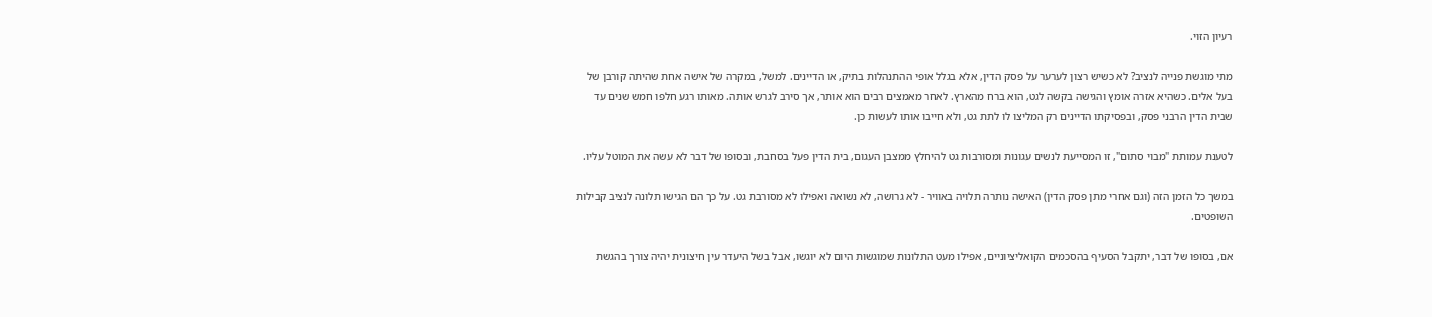רעיון הזוי.

מתי מוגשת פנייה לנציב? לא כשיש רצון לערער על פסק הדין, אלא בגלל אופי ההתנהלות בתיק, או הדיינים. למשל, במקרה של אישה אחת שהיתה קורבן של בעל אלים. כשהיא אזרה אומץ והגישה בקשה לגט, הוא ברח מהארץ. לאחר מאמצים רבים הוא אותר, אך סירב לגרש אותה. מאותו רגע חלפו חמש שנים עד שבית הדין הרבני פסק, ובפסיקתו הדיינים רק המליצו לו לתת גט, ולא חייבו אותו לעשות כן.

לטענת עמותת "מבוי סתום", זו המסייעת לנשים עגונות ומסורבות גט להיחלץ ממצבן העגום, בית הדין פעל בסחבת, ובסופו של דבר לא עשה את המוטל עליו.

במשך כל הזמן הזה (וגם אחרי מתן פסק הדין) האישה נותרה תלויה באוויר - לא גרושה, לא נשואה ואפילו לא מסורבת גט. על כך הם הגישו תלונה לנציב קבילות השופטים.

אם, בסופו של דבר, יתקבל הסעיף בהסכמים הקואליציוניים, אפילו מעט התלונות שמוגשות היום לא יוגשו, אבל בשל היעדר עין חיצונית יהיה צורך בהגשת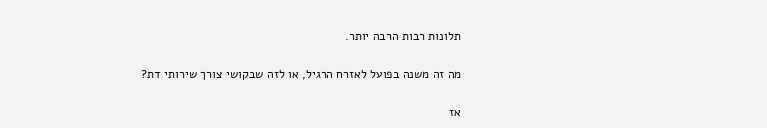תלונות רבות הרבה יותר.

מה זה משנה בפועל לאזרח הרגיל, או לזה שבקושי צורך שירותי דת?

אז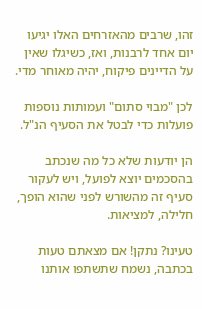זהו, שרבים מהאזרחים האלו יגיעו יום אחד לרבנות, ואז, כשיגלו שאין על הדיינים פיקוח, יהיה מאוחר מדי.

לכן "מבוי סתום" ועמותות נוספות פועלות כדי לבטל את הסעיף הנ"ל.

הן יודעות שלא כל מה שנכתב בהסכמים יוצא לפועל, ויש לעקור סעיף זה מהשורש לפני שהוא הופך, חלילה, למציאות.

טעינו? נתקן! אם מצאתם טעות בכתבה, נשמח שתשתפו אותנו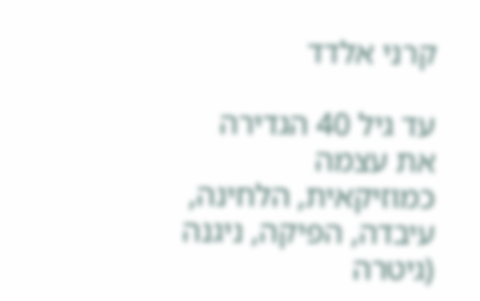קרני אלדד

עד גיל 40 הגדירה את עצמה כמוזיקאית, הלחינה, עיבדה, הפיקה, ניגנה (גיטרה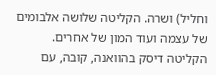וחליל) ושרה. הקליטה שלושה אלבומים של עצמה ועוד המון של אחרים. הקליטה דיסק בהוואנה, קובה, עם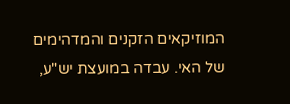המוזיקאים הזקנים והמדהימים של האי. עבדה במועצת יש"ע,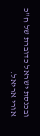ובכנסת ישראל כדוברת של ח"כ אורי אריאל.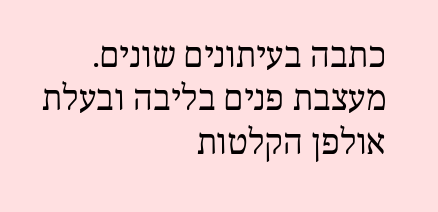כתבה בעיתונים שונים. מעצבת פנים בליבה ובעלת אולפן הקלטות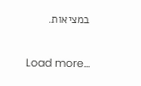במציאות.

Load more...